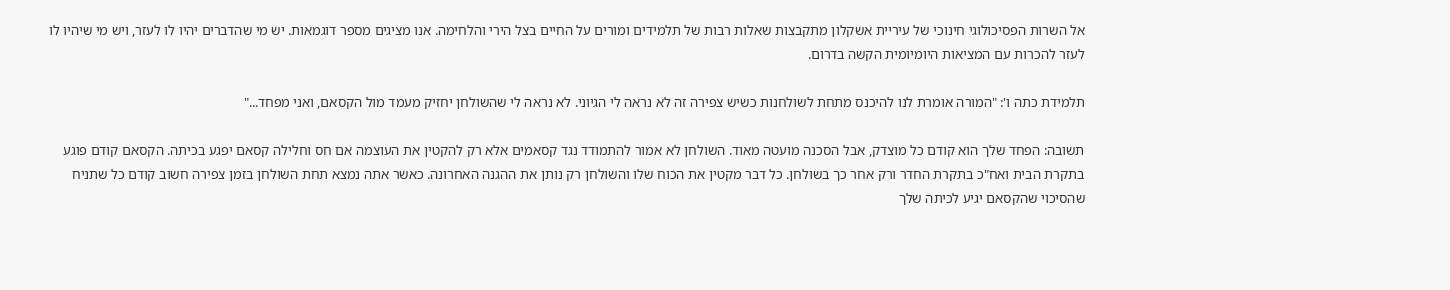אל השרות הפסיכולוגי חינוכי של עיריית אשקלון מתקבצות שאלות רבות של תלמידים ומורים על החיים בצל הירי והלחימה. אנו מציגים מספר דוגמאות. יש מי שהדברים יהיו לו לעזר, ויש מי שיהיו לו לעזר להכרות עם המציאות היומיומית הקשה בדרום.

תלמידת כתה ו': "המורה אומרת לנו להיכנס מתחת לשולחנות כשיש צפירה זה לא נראה לי הגיוני. לא נראה לי שהשולחן יחזיק מעמד מול הקסאם, ואני מפחד..."

תשובה: הפחד שלך הוא קודם כל מוצדק, אבל הסכנה מועטה מאוד. השולחן לא אמור להתמודד נגד קסאמים אלא רק להקטין את העוצמה אם חס וחלילה קסאם יפגע בכיתה. הקסאם קודם פוגע בתקרת הבית ואח"כ בתקרת החדר ורק אחר כך בשולחן. כל דבר מקטין את הכוח שלו והשולחן רק נותן את ההגנה האחרונה. כאשר אתה נמצא תחת השולחן בזמן צפירה חשוב קודם כל שתניח שהסיכוי שהקסאם יגיע לכיתה שלך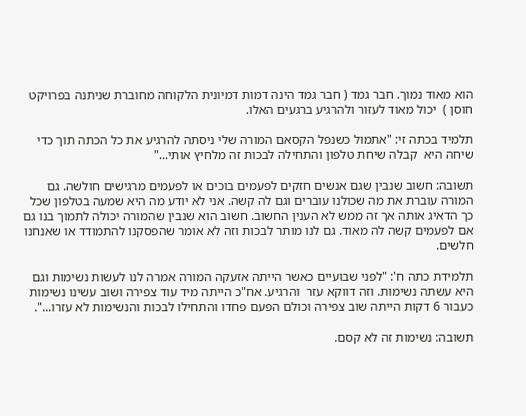הוא מאוד נמוך. חבר גמד ( חבר גמד הינה דמות דמיונית הלקוחה מחוברת שניתנה בפרויקט חוסן )  יכול מאוד לעזור ולהרגיע ברגעים האלו.

תלמיד בכתה זי: "אתמול כשנפל הקסאם המורה שלי ניסתה להרגיע את כל הכתה תוך כדי שיחה היא  קבלה שיחת טלפון והתחילה לבכות זה מלחיץ אותי..."

תשובה: חשוב שנבין שגם אנשים חזקים לפעמים בוכים או לפעמים מרגישים חולשה. גם המורה עוברת את מה שכולנו עוברים וגם לה קשה. אני לא יודע מה היא שמעה בטלפון שכל כך הדאיג אותה אך זה ממש לא הענין החשוב. חשוב הוא שנבין שהמורה יכולה לתמוך בנו גם אם לפעמים קשה לה מאוד. גם לנו מותר לבכות וזה לא אומר שהפסקנו להתמודד או שאנחנו חלשים.

תלמידת כתה ח': "לפני שבועיים כאשר הייתה אזעקה המורה אמרה לנו לעשות נשימות וגם היא עשתה נשימות. וזה דווקא עזר  והרגיע. אח"כ הייתה מיד עוד צפירה ושוב עשינו נשימות כעבור 6 דקות הייתה שוב צפירה וכולם הפעם פחדו והתחילו לבכות והנשימות לא עזרו...".

תשובה: נשימות זה לא קסם.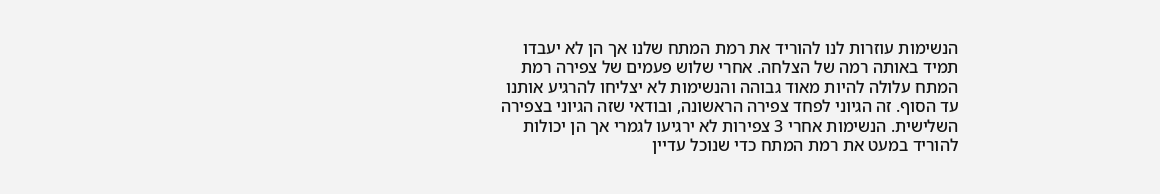הנשימות עוזרות לנו להוריד את רמת המתח שלנו אך הן לא יעבדו תמיד באותה רמה של הצלחה. אחרי שלוש פעמים של צפירה רמת המתח עלולה להיות מאוד גבוהה והנשימות לא יצליחו להרגיע אותנו עד הסוף. זה הגיוני לפחד צפירה הראשונה, ובודאי שזה הגיוני בצפירה השלישית. הנשימות אחרי 3 צפירות לא ירגיעו לגמרי אך הן יכולות להוריד במעט את רמת המתח כדי שנוכל עדיין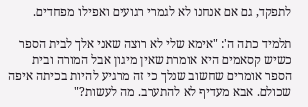לתפקד, גם אם אנחנו לא לגמרי רגועים ואפילו מפחדים.

תלמיד כתה ה': "אימא שלי לא רוצה שאני אלך לבית הספר כשיש קסאמים היא אומרת שאין מיגון אבל המורה ובית הספר אומרים שחשוב שנלך כי זה מרגיע להיות בכיתה איפה שכולם. אבא מעדיף לא להתערב. מה לעשות?"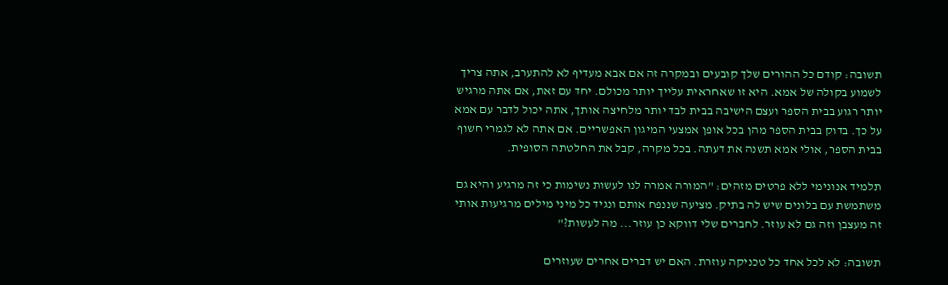תשובה: קודם כל ההורים שלך קובעים ובמקרה זה אם אבא מעדיף לא להתערב, אתה צריך לשמוע בקולה של אמא. היא זו שאחראית עלייך יותר מכולם. יחד עם זאת, אם אתה מרגיש יותר רגוע בבית הספר ועצם הישיבה בבית לבד יותר מלחיצה אותך, אתה יכול לדבר עם אמא על כך. בדוק בבית הספר מהן בכל אופן אמצעי המיגון האפשריים. אם אתה לא לגמרי חשוף בבית הספר, אולי אמא תשנה את דעתה. בכל מקרה, קבל את החלטתה הסופית.

תלמיד אנונימי ללא פרטים מזהים: "המורה אמרה לנו לעשות נשימות כי זה מרגיע והיא גם משתמשת עם בלונים שיש לה בתיק. מציעה שננפח אותם ונגיד כל מיני מילים מרגיעות אותי זה מעצבן וזה גם לא עוזר. לחברים שלי דווקא כן עוזר... מה לעשות?"

תשובה: לא לכל אחד כל טכניקה עוזרת. האם יש דברים אחרים שעוזרים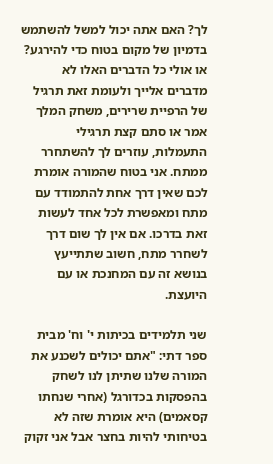לך? האם אתה יכול למשל להשתמש בדמיון של מקום בטוח כדי להירגע? או אולי כל הדברים האלו לא מדברים אלייך ולעומת זאת תרגיל של הרפיית שרירים, משחק המלך אמר או סתם קצת תרגילי התעמלות, עוזרים לך להשתחרר ממתח. אני בטוח שהמורה אומרת לכם שאין דרך אחת להתמודד עם מתח ומאפשרת לכל אחד לעשות זאת בדרכו. אם אין לך שום דרך לשחרר מתח, חשוב שתתייעץ בנושא זה עם המחנכת או עם היועצת.

שני תלמידים בכיתות י' וח' מבית ספר דתי: "אתם יכולים לשכנע את המורה שלנו שתיתן לנו לשחק בהפסקות בכדורגל (אחרי שנחתו קסאמים) היא אומרת שזה לא בטיחותי להיות בחצר אבל אני זקוק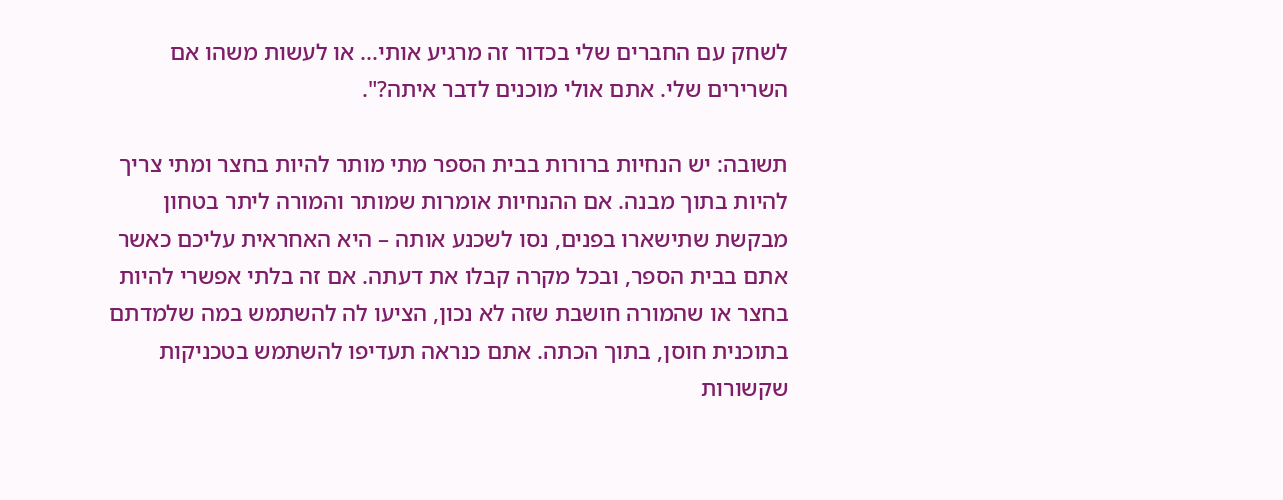לשחק עם החברים שלי בכדור זה מרגיע אותי... או לעשות משהו אם השרירים שלי. אתם אולי מוכנים לדבר איתה?".

תשובה: יש הנחיות ברורות בבית הספר מתי מותר להיות בחצר ומתי צריך להיות בתוך מבנה. אם ההנחיות אומרות שמותר והמורה ליתר בטחון מבקשת שתישארו בפנים, נסו לשכנע אותה – היא האחראית עליכם כאשר אתם בבית הספר, ובכל מקרה קבלו את דעתה. אם זה בלתי אפשרי להיות בחצר או שהמורה חושבת שזה לא נכון, הציעו לה להשתמש במה שלמדתם בתוכנית חוסן, בתוך הכתה. אתם כנראה תעדיפו להשתמש בטכניקות שקשורות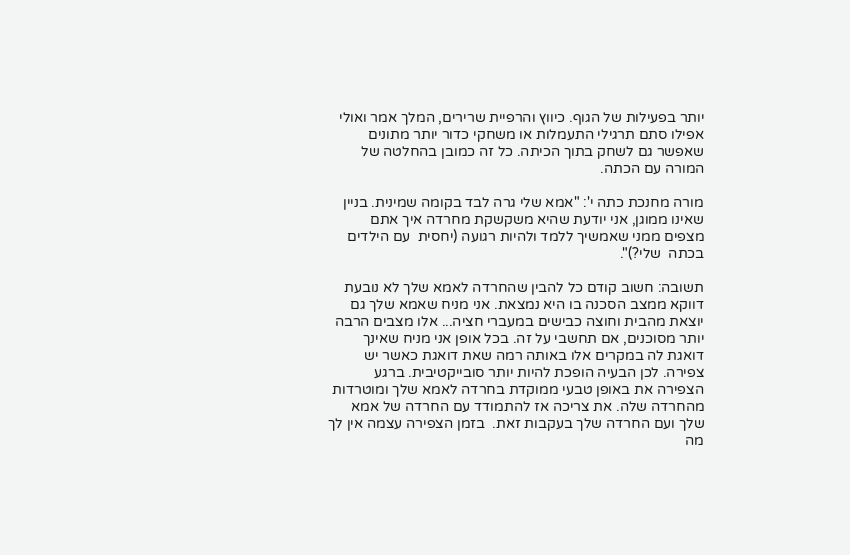יותר בפעילות של הגוף. כיווץ והרפיית שרירים, המלך אמר ואולי אפילו סתם תרגילי התעמלות או משחקי כדור יותר מתונים שאפשר גם לשחק בתוך הכיתה. כל זה כמובן בהחלטה של המורה עם הכתה.

מורה מחנכת כתה י': "אמא שלי גרה לבד בקומה שמינית. בניין שאינו ממוגן, אני יודעת שהיא משקשקת מחרדה איך אתם מצפים ממני שאמשיך ללמד ולהיות רגועה (יחסית  עם הילדים בכתה  שלי?)".

תשובה: חשוב קודם כל להבין שהחרדה לאמא שלך לא נובעת דווקא ממצב הסכנה בו היא נמצאת. אני מניח שאמא שלך גם יוצאת מהבית וחוצה כבישים במעברי חציה... אלו מצבים הרבה יותר מסוכנים, אם תחשבי על זה. בכל אופן אני מניח שאינך דואגת לה במקרים אלו באותה רמה שאת דואגת כאשר יש צפירה. לכן הבעיה הופכת להיות יותר סובייקטיבית. ברגע הצפירה את באופן טבעי ממוקדת בחרדה לאמא שלך ומוטרדות מהחרדה שלה. את צריכה אז להתמודד עם החרדה של אמא שלך ועם החרדה שלך בעקבות זאת.  בזמן הצפירה עצמה אין לך מה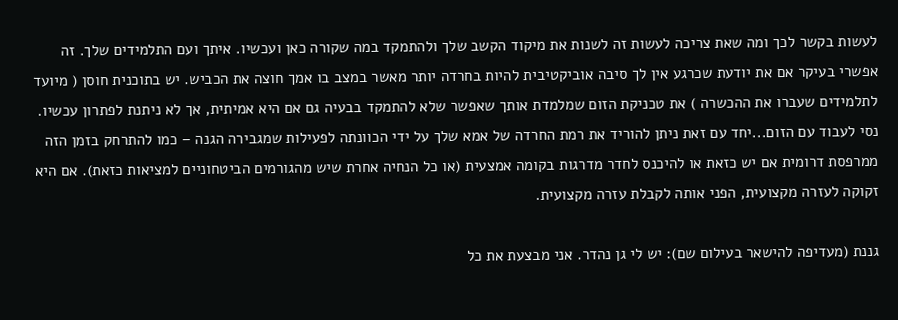לעשות בקשר לכך ומה שאת צריכה לעשות זה לשנות את מיקוד הקשב שלך ולהתמקד במה שקורה כאן ועכשיו. איתך ועם התלמידים שלך. זה אפשרי בעיקר אם את יודעת שכרגע אין לך סיבה אוביקטיבית להיות בחרדה יותר מאשר במצב בו אמך חוצה את הכביש. יש בתוכנית חוסן ( מיועד לתלמידים שעברו את ההכשרה ) את טכניקת הזום שמלמדת אותך שאפשר שלא להתמקד בבעיה גם אם היא אמיתית, אך לא ניתנת לפתרון עכשיו. נסי לעבוד עם הזום...יחד עם זאת ניתן להוריד את רמת החרדה של אמא שלך על ידי הכוונתה לפעילות שמגבירה הגנה – כמו להתרחק בזמן הזה ממרפסת דרומית אם יש כזאת או להיכנס לחדר מדרגות בקומה אמצעית (או כל הנחיה אחרת שיש מהגורמים הביטחוניים למציאות כזאת). אם היא זקוקה לעזרה מקצועית, הפני אותה לקבלת עזרה מקצועית.

גננת (מעדיפה להישאר בעילום שם): יש לי גן נהדר. אני מבצעת את כל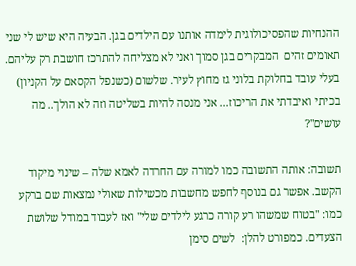ההנחיות שהפסיכולוגית לימדה אותנו עם הילדים בגן. הבעיה היא שיש לי שני תאומים זהים  המבקרים בגן סמוך ואני לא מצליחה להתרכז חושבת רק עליהם. בעלי עובד בחלוקת בלוני גז מחוץ לעיר. שלשום (כשנפל הקסאם על הקניון) בכיתי ואיבדתי את הריכוז... אני מנסה להיות בשליטה וזה לא הולך.. מה עושים"?

תשובה: אותה התשובה כמו למורה עם החרדה לאמא שלה – שינוי מיקוד הקשב. אפשר גם בנוסף לחפש מחשבות מכשילות שאולי נמצאות שם ברקע כמו: "בטוח שמשהו רע קורה כרגע לילדים שלי" ואז לעבוד במודל שלושת הצעדים. כמפורט להלן:  לשים סימן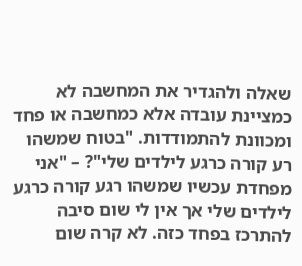שאלה ולהגדיר את המחשבה לא כמציינת עובדה אלא כמחשבה או פחד ומכוונת להתמודדות. "בטוח שמשהו רע קורה כרגע לילדים שלי"? – "אני מפחדת עכשיו שמשהו רגע קורה כרגע לילדים שלי אך אין לי שום סיבה להתרכז בפחד כזה. לא קרה שום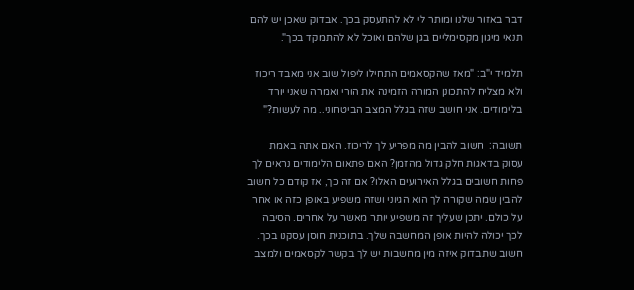דבר באזור שלנו ומותר לי לא להתעסק בכך. אבדוק שאכן יש להם תנאי מיגון מקסימליים בגן שלהם ואוכל לא להתמקד בכך".

תלמיד י"ב: "מאז שהקסאמים התחילו ליפול שוב אני מאבד ריכוז ולא מצליח להתכונן המורה הזמינה את הורי ואמרה שאני יורד בלימודים. אני חושב שזה בגלל המצב הביטחוני.. מה לעשות?"

תשובה:  חשוב להבין מה מפריע לך לריכוז. האם אתה באמת עסוק בדאגות חלק גדול מהזמן? האם פתאום הלימודים נראים לך פחות חשובים בגלל האירועים האלו? אם זה כך, אז קודם כל חשוב להבין שמה שקורה לך הוא הגיוני ושזה משפיע באופן כזה או אחר על כולם. יתכן שעליך זה משפיע יותר מאשר על אחרים. הסיבה לכך יכולה להיות אופן המחשבה שלך. בתוכנית חוסן עסקנו בכך. חשוב שתבדוק איזה מין מחשבות יש לך בקשר לקסאמים ולמצב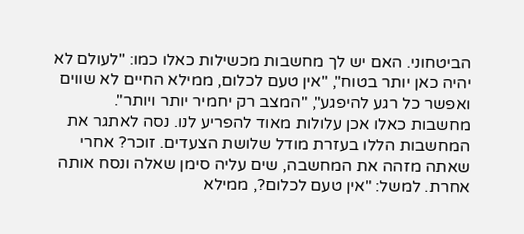הביטחוני. האם יש לך מחשבות מכשילות כאלו כמו: "לעולם לא יהיה כאן יותר בטוח", "אין טעם לכלום, ממילא החיים לא שווים ואפשר כל רגע להיפגע", "המצב רק יחמיר יותר ויותר". מחשבות כאלו אכן עלולות מאוד להפריע לנו. נסה לאתגר את המחשבות הללו בעזרת מודל שלושת הצעדים. זוכר? אחרי שאתה מזהה את המחשבה, שים עליה סימן שאלה ונסח אותה אחרת. למשל: "אין טעם לכלום?, ממילא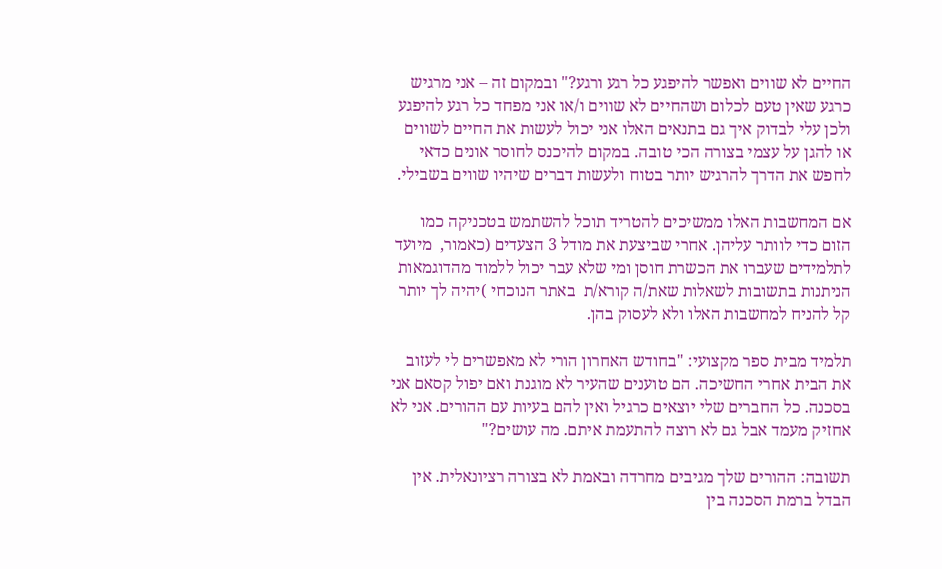החיים לא שווים ואפשר להיפגע כל רגע ורגע?" ובמקום זה – אני מרגיש כרגע שאין טעם לכלום ושהחיים לא שווים ו/או אני מפחד כל רגע להיפגע ולכן עלי לבדוק איך גם בתנאים האלו אני יכול לעשות את החיים לשווים או להגן על עצמי בצורה הכי טובה. במקום להיכנס לחוסר אונים כדאי לחפש את הדרך להרגיש יותר בטוח ולעשות דברים שיהיו שווים בשבילי.

אם המחשבות האלו ממשיכים להטריד תוכל להשתמש בטכניקה כמו הזום כדי לוותר עליהן. אחרי שביצעת את מודל 3 הצעדים (כאמור,  מיועד לתלמידים שעברו את הכשרת חוסן ומי שלא עבר יכול ללמוד מהדוגמאות הניתנות בתשובות לשאלות שאת/ה קורא/ת  באתר הנוכחי )יהיה לך יותר קל להניח למחשבות האלו ולא לעסוק בהן.

תלמיד מבית ספר מקצועי: "בחודש האחרון הורי לא מאפשרים לי לעזוב את הבית אחרי החשיכה. הם טוענים שהעיר לא מוגנת ואם יפול קסאם אני בסכנה. כל החברים שלי יוצאים כרגיל ואין להם בעיות עם ההורים. אני לא אחזיק מעמד אבל גם לא רוצה להתעמת איתם. מה עושים?"

תשובה: ההורים שלך מגיבים מחרדה ובאמת לא בצורה רציונאלית. אין הבדל ברמת הסכנה בין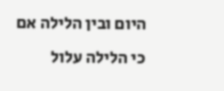היום ובין הלילה אם כי הלילה עלול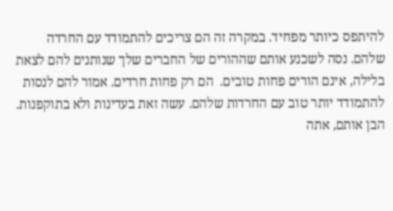להיתפס כיותר מפחיד. במקרה זה הם צריכים להתמודד עם החרדה שלהם. נסה לשכנע אותם שההורים של החברים שלך שנותנים להם לצאת בלילה, אינם הורים פחות טובים.  הם רק פחות חרדים. אמור להם לנסות להתמודד יותר טוב עם החרדות שלהם. עשה זאת בעדינות ולא בתוקפנות. הבן אותם, אתה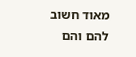מאוד חשוב להם והם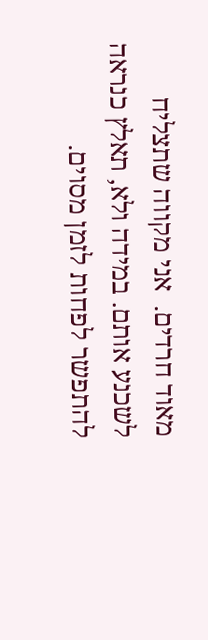מאוד חרדים.  אני מקווה שתצליח לשכנע אותם. במידה ולא, תאלץ כנראה להתפשר לפחות לזמן מסוים.